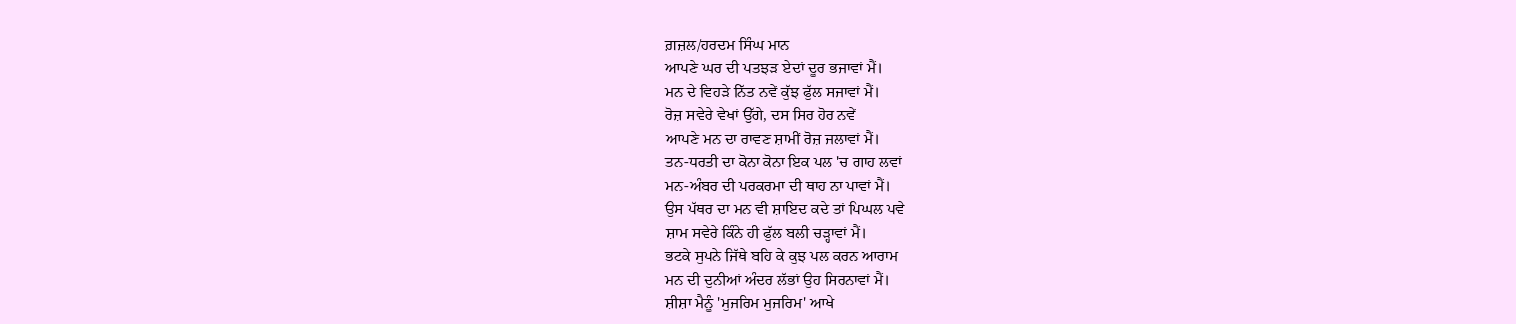ਗ਼ਜ਼ਲ/ਹਰਦਮ ਸਿੰਘ ਮਾਨ
ਆਪਣੇ ਘਰ ਦੀ ਪਤਝੜ ਏਦਾਂ ਦੂਰ ਭਜਾਵਾਂ ਮੈਂ।
ਮਨ ਦੇ ਵਿਹੜੇ ਨਿੱਤ ਨਵੇਂ ਕੁੱਝ ਫੁੱਲ ਸਜਾਵਾਂ ਮੈਂ।
ਰੋਜ਼ ਸਵੇਰੇ ਵੇਖਾਂ ਉੱਗੇ, ਦਸ ਸਿਰ ਹੋਰ ਨਵੇਂ
ਆਪਣੇ ਮਨ ਦਾ ਰਾਵਣ ਸ਼ਾਮੀਂ ਰੋਜ਼ ਜਲਾਵਾਂ ਮੈਂ।
ਤਨ-ਧਰਤੀ ਦਾ ਕੋਨਾ ਕੋਨਾ ਇਕ ਪਲ 'ਚ ਗਾਹ ਲਵਾਂ
ਮਨ-ਅੰਬਰ ਦੀ ਪਰਕਰਮਾ ਦੀ ਥਾਹ ਨਾ ਪਾਵਾਂ ਮੈਂ।
ਉਸ ਪੱਥਰ ਦਾ ਮਨ ਵੀ ਸ਼ਾਇਦ ਕਦੇ ਤਾਂ ਪਿਘਲ ਪਵੇ
ਸ਼ਾਮ ਸਵੇਰੇ ਕਿੰਨੇ ਹੀ ਫੁੱਲ ਬਲੀ ਚੜ੍ਹਾਵਾਂ ਮੈਂ।
ਭਟਕੇ ਸੁਪਨੇ ਜਿੱਥੇ ਬਹਿ ਕੇ ਕੁਝ ਪਲ ਕਰਨ ਆਰਾਮ
ਮਨ ਦੀ ਦੁਨੀਆਂ ਅੰਦਰ ਲੱਭਾਂ ਉਹ ਸਿਰਨਾਵਾਂ ਮੈਂ।
ਸ਼ੀਸ਼ਾ ਮੈਨੂੰ 'ਮੁਜਰਿਮ ਮੁਜਰਿਮ' ਆਖੇ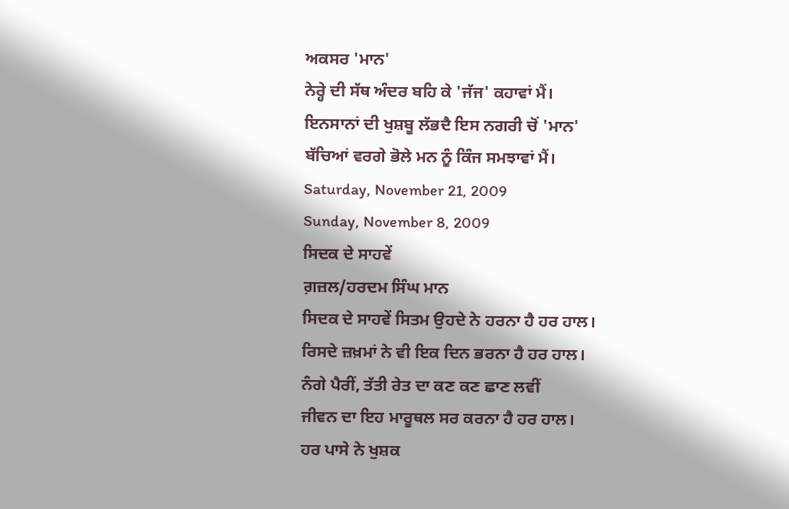ਅਕਸਰ 'ਮਾਨ'
ਨੇਰ੍ਹੇ ਦੀ ਸੱਥ ਅੰਦਰ ਬਹਿ ਕੇ 'ਜੱਜ' ਕਹਾਵਾਂ ਮੈਂ।
ਇਨਸਾਨਾਂ ਦੀ ਖੁਸ਼ਬੂ ਲੱਭਦੈ ਇਸ ਨਗਰੀ ਚੋਂ 'ਮਾਨ'
ਬੱਚਿਆਂ ਵਰਗੇ ਭੋਲੇ ਮਨ ਨੂੰ ਕਿੰਜ ਸਮਝਾਵਾਂ ਮੈਂ।
Saturday, November 21, 2009
Sunday, November 8, 2009
ਸਿਦਕ ਦੇ ਸਾਹਵੇਂ
ਗ਼ਜ਼ਲ/ਹਰਦਮ ਸਿੰਘ ਮਾਨ
ਸਿਦਕ ਦੇ ਸਾਹਵੇਂ ਸਿਤਮ ਉਹਦੇ ਨੇ ਹਰਨਾ ਹੈ ਹਰ ਹਾਲ।
ਰਿਸਦੇ ਜ਼ਖ਼ਮਾਂ ਨੇ ਵੀ ਇਕ ਦਿਨ ਭਰਨਾ ਹੈ ਹਰ ਹਾਲ।
ਨੰਗੇ ਪੈਰੀਂ, ਤੱਤੀ ਰੇਤ ਦਾ ਕਣ ਕਣ ਛਾਣ ਲਵੀਂ
ਜੀਵਨ ਦਾ ਇਹ ਮਾਰੂਥਲ ਸਰ ਕਰਨਾ ਹੈ ਹਰ ਹਾਲ।
ਹਰ ਪਾਸੇ ਨੇ ਖੁਸ਼ਕ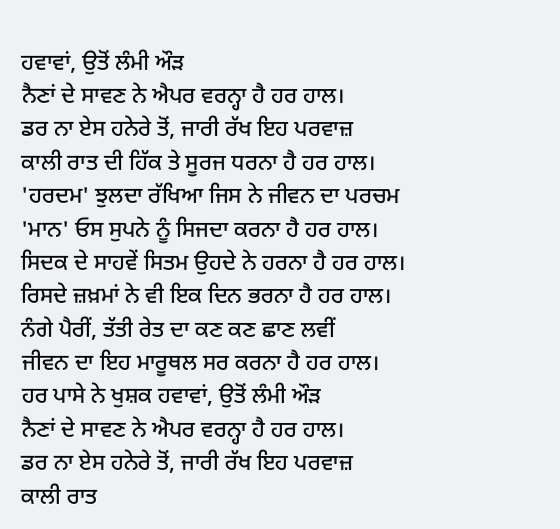ਹਵਾਵਾਂ, ਉਤੋਂ ਲੰਮੀ ਔੜ
ਨੈਣਾਂ ਦੇ ਸਾਵਣ ਨੇ ਐਪਰ ਵਰਨ੍ਹਾ ਹੈ ਹਰ ਹਾਲ।
ਡਰ ਨਾ ਏਸ ਹਨੇਰੇ ਤੋਂ, ਜਾਰੀ ਰੱਖ ਇਹ ਪਰਵਾਜ਼
ਕਾਲੀ ਰਾਤ ਦੀ ਹਿੱਕ ਤੇ ਸੂਰਜ ਧਰਨਾ ਹੈ ਹਰ ਹਾਲ।
'ਹਰਦਮ' ਝੁਲਦਾ ਰੱਖਿਆ ਜਿਸ ਨੇ ਜੀਵਨ ਦਾ ਪਰਚਮ
'ਮਾਨ' ਓਸ ਸੁਪਨੇ ਨੂੰ ਸਿਜਦਾ ਕਰਨਾ ਹੈ ਹਰ ਹਾਲ।
ਸਿਦਕ ਦੇ ਸਾਹਵੇਂ ਸਿਤਮ ਉਹਦੇ ਨੇ ਹਰਨਾ ਹੈ ਹਰ ਹਾਲ।
ਰਿਸਦੇ ਜ਼ਖ਼ਮਾਂ ਨੇ ਵੀ ਇਕ ਦਿਨ ਭਰਨਾ ਹੈ ਹਰ ਹਾਲ।
ਨੰਗੇ ਪੈਰੀਂ, ਤੱਤੀ ਰੇਤ ਦਾ ਕਣ ਕਣ ਛਾਣ ਲਵੀਂ
ਜੀਵਨ ਦਾ ਇਹ ਮਾਰੂਥਲ ਸਰ ਕਰਨਾ ਹੈ ਹਰ ਹਾਲ।
ਹਰ ਪਾਸੇ ਨੇ ਖੁਸ਼ਕ ਹਵਾਵਾਂ, ਉਤੋਂ ਲੰਮੀ ਔੜ
ਨੈਣਾਂ ਦੇ ਸਾਵਣ ਨੇ ਐਪਰ ਵਰਨ੍ਹਾ ਹੈ ਹਰ ਹਾਲ।
ਡਰ ਨਾ ਏਸ ਹਨੇਰੇ ਤੋਂ, ਜਾਰੀ ਰੱਖ ਇਹ ਪਰਵਾਜ਼
ਕਾਲੀ ਰਾਤ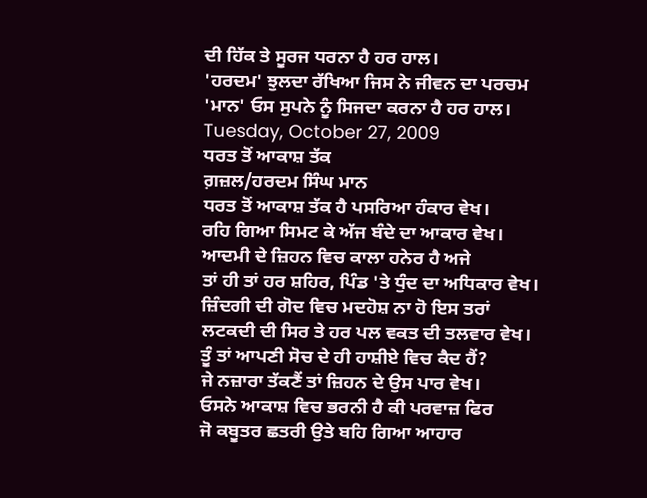ਦੀ ਹਿੱਕ ਤੇ ਸੂਰਜ ਧਰਨਾ ਹੈ ਹਰ ਹਾਲ।
'ਹਰਦਮ' ਝੁਲਦਾ ਰੱਖਿਆ ਜਿਸ ਨੇ ਜੀਵਨ ਦਾ ਪਰਚਮ
'ਮਾਨ' ਓਸ ਸੁਪਨੇ ਨੂੰ ਸਿਜਦਾ ਕਰਨਾ ਹੈ ਹਰ ਹਾਲ।
Tuesday, October 27, 2009
ਧਰਤ ਤੋਂ ਆਕਾਸ਼ ਤੱਕ
ਗ਼ਜ਼ਲ/ਹਰਦਮ ਸਿੰਘ ਮਾਨ
ਧਰਤ ਤੋਂ ਆਕਾਸ਼ ਤੱਕ ਹੈ ਪਸਰਿਆ ਹੰਕਾਰ ਵੇਖ।
ਰਹਿ ਗਿਆ ਸਿਮਟ ਕੇ ਅੱਜ ਬੰਦੇ ਦਾ ਆਕਾਰ ਵੇਖ।
ਆਦਮੀ ਦੇ ਜ਼ਿਹਨ ਵਿਚ ਕਾਲਾ ਹਨੇਰ ਹੈ ਅਜੇ
ਤਾਂ ਹੀ ਤਾਂ ਹਰ ਸ਼ਹਿਰ, ਪਿੰਡ 'ਤੇ ਧੁੰਦ ਦਾ ਅਧਿਕਾਰ ਵੇਖ।
ਜ਼ਿੰਦਗੀ ਦੀ ਗੋਦ ਵਿਚ ਮਦਹੋਸ਼ ਨਾ ਹੋ ਇਸ ਤਰਾਂ
ਲਟਕਦੀ ਦੀ ਸਿਰ ਤੇ ਹਰ ਪਲ ਵਕਤ ਦੀ ਤਲਵਾਰ ਵੇਖ।
ਤੂੰ ਤਾਂ ਆਪਣੀ ਸੋਚ ਦੇ ਹੀ ਹਾਸ਼ੀਏ ਵਿਚ ਕੈਦ ਹੈਂ?
ਜੇ ਨਜ਼ਾਰਾ ਤੱਕਣੈਂ ਤਾਂ ਜ਼ਿਹਨ ਦੇ ਉਸ ਪਾਰ ਵੇਖ।
ਓਸਨੇ ਆਕਾਸ਼ ਵਿਚ ਭਰਨੀ ਹੈ ਕੀ ਪਰਵਾਜ਼ ਫਿਰ
ਜੋ ਕਬੂਤਰ ਛਤਰੀ ਉਤੇ ਬਹਿ ਗਿਆ ਆਹਾਰ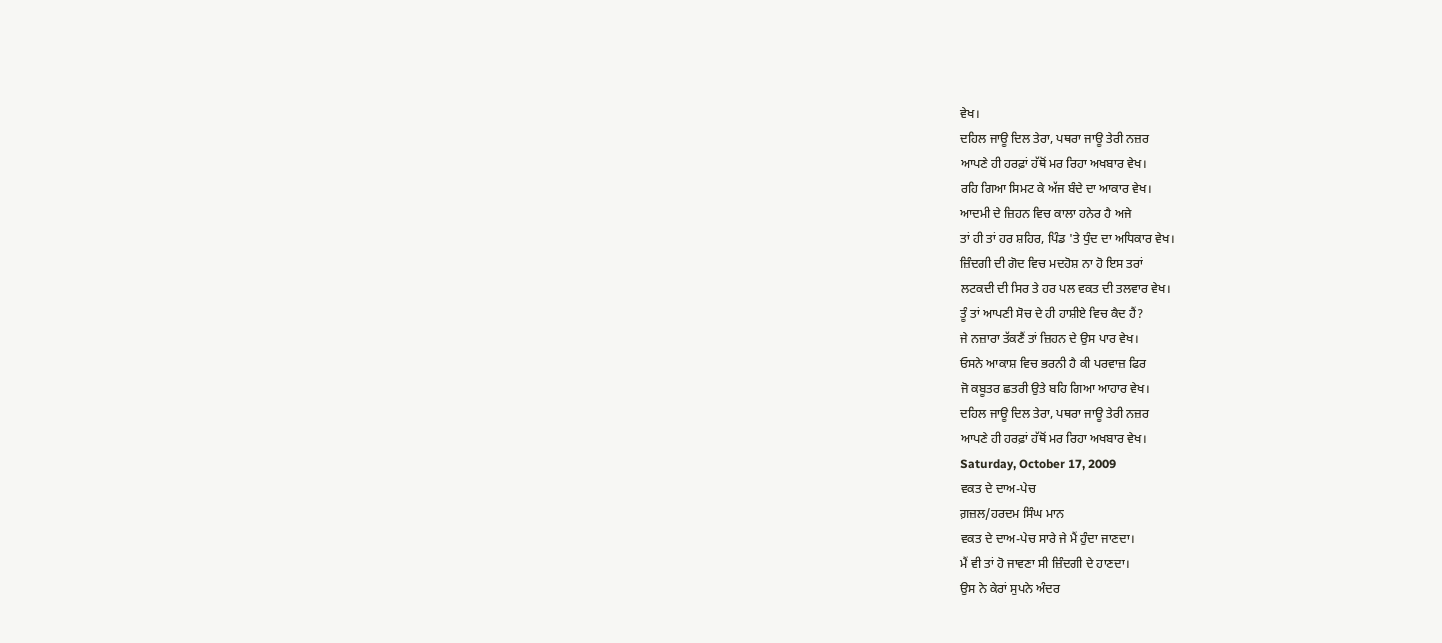ਵੇਖ।
ਦਹਿਲ ਜਾਊ ਦਿਲ ਤੇਰਾ, ਪਥਰਾ ਜਾਊ ਤੇਰੀ ਨਜ਼ਰ
ਆਪਣੇ ਹੀ ਹਰਫ਼ਾਂ ਹੱਥੋਂ ਮਰ ਰਿਹਾ ਅਖਬਾਰ ਵੇਖ।
ਰਹਿ ਗਿਆ ਸਿਮਟ ਕੇ ਅੱਜ ਬੰਦੇ ਦਾ ਆਕਾਰ ਵੇਖ।
ਆਦਮੀ ਦੇ ਜ਼ਿਹਨ ਵਿਚ ਕਾਲਾ ਹਨੇਰ ਹੈ ਅਜੇ
ਤਾਂ ਹੀ ਤਾਂ ਹਰ ਸ਼ਹਿਰ, ਪਿੰਡ 'ਤੇ ਧੁੰਦ ਦਾ ਅਧਿਕਾਰ ਵੇਖ।
ਜ਼ਿੰਦਗੀ ਦੀ ਗੋਦ ਵਿਚ ਮਦਹੋਸ਼ ਨਾ ਹੋ ਇਸ ਤਰਾਂ
ਲਟਕਦੀ ਦੀ ਸਿਰ ਤੇ ਹਰ ਪਲ ਵਕਤ ਦੀ ਤਲਵਾਰ ਵੇਖ।
ਤੂੰ ਤਾਂ ਆਪਣੀ ਸੋਚ ਦੇ ਹੀ ਹਾਸ਼ੀਏ ਵਿਚ ਕੈਦ ਹੈਂ?
ਜੇ ਨਜ਼ਾਰਾ ਤੱਕਣੈਂ ਤਾਂ ਜ਼ਿਹਨ ਦੇ ਉਸ ਪਾਰ ਵੇਖ।
ਓਸਨੇ ਆਕਾਸ਼ ਵਿਚ ਭਰਨੀ ਹੈ ਕੀ ਪਰਵਾਜ਼ ਫਿਰ
ਜੋ ਕਬੂਤਰ ਛਤਰੀ ਉਤੇ ਬਹਿ ਗਿਆ ਆਹਾਰ ਵੇਖ।
ਦਹਿਲ ਜਾਊ ਦਿਲ ਤੇਰਾ, ਪਥਰਾ ਜਾਊ ਤੇਰੀ ਨਜ਼ਰ
ਆਪਣੇ ਹੀ ਹਰਫ਼ਾਂ ਹੱਥੋਂ ਮਰ ਰਿਹਾ ਅਖਬਾਰ ਵੇਖ।
Saturday, October 17, 2009
ਵਕਤ ਦੇ ਦਾਅ-ਪੇਚ
ਗ਼ਜ਼ਲ/ਹਰਦਮ ਸਿੰਘ ਮਾਨ
ਵਕਤ ਦੇ ਦਾਅ-ਪੇਚ ਸਾਰੇ ਜੇ ਮੈਂ ਹੁੰਦਾ ਜਾਣਦਾ।
ਮੈਂ ਵੀ ਤਾਂ ਹੋ ਜਾਵਣਾ ਸੀ ਜ਼ਿੰਦਗੀ ਦੇ ਹਾਣਦਾ।
ਉਸ ਨੇ ਕੇਰਾਂ ਸੁਪਨੇ ਅੰਦਰ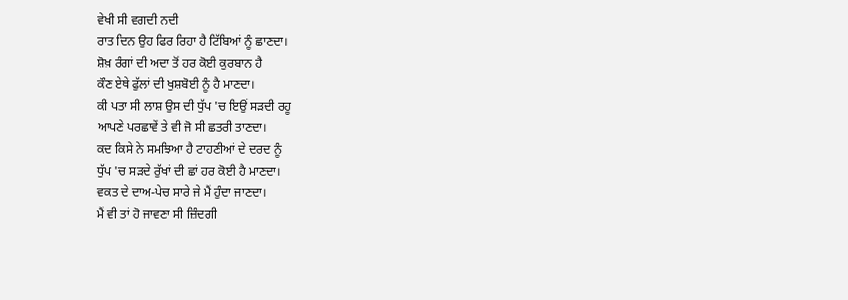ਵੇਖੀ ਸੀ ਵਗਦੀ ਨਦੀ
ਰਾਤ ਦਿਨ ਉਹ ਫਿਰ ਰਿਹਾ ਹੈ ਟਿੱਬਿਆਂ ਨੂੰ ਛਾਣਦਾ।
ਸ਼ੋਖ਼ ਰੰਗਾਂ ਦੀ ਅਦਾ ਤੋਂ ਹਰ ਕੋਈ ਕੁਰਬਾਨ ਹੈ
ਕੌਣ ਏਥੇ ਫੁੱਲਾਂ ਦੀ ਖੁਸ਼ਬੋਈ ਨੂੰ ਹੈ ਮਾਣਦਾ।
ਕੀ ਪਤਾ ਸੀ ਲਾਸ਼ ਉਸ ਦੀ ਧੁੱਪ 'ਚ ਇਉਂ ਸੜਦੀ ਰਹੂ
ਆਪਣੇ ਪਰਛਾਵੇਂ ਤੇ ਵੀ ਜੋ ਸੀ ਛਤਰੀ ਤਾਣਦਾ।
ਕਦ ਕਿਸੇ ਨੇ ਸਮਝਿਆ ਹੈ ਟਾਹਣੀਆਂ ਦੇ ਦਰਦ ਨੂੰ
ਧੁੱਪ 'ਚ ਸੜਦੇ ਰੁੱਖਾਂ ਦੀ ਛਾਂ ਹਰ ਕੋਈ ਹੈ ਮਾਣਦਾ।
ਵਕਤ ਦੇ ਦਾਅ-ਪੇਚ ਸਾਰੇ ਜੇ ਮੈਂ ਹੁੰਦਾ ਜਾਣਦਾ।
ਮੈਂ ਵੀ ਤਾਂ ਹੋ ਜਾਵਣਾ ਸੀ ਜ਼ਿੰਦਗੀ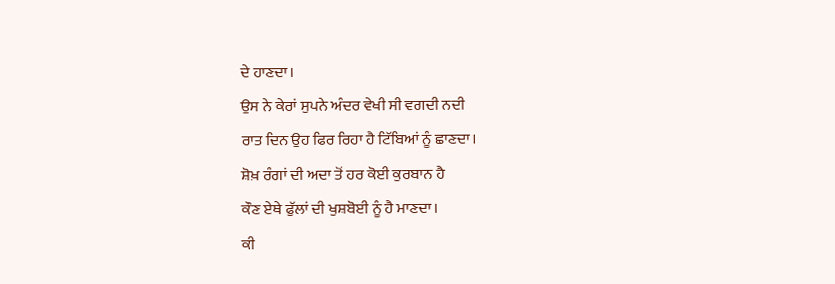ਦੇ ਹਾਣਦਾ।
ਉਸ ਨੇ ਕੇਰਾਂ ਸੁਪਨੇ ਅੰਦਰ ਵੇਖੀ ਸੀ ਵਗਦੀ ਨਦੀ
ਰਾਤ ਦਿਨ ਉਹ ਫਿਰ ਰਿਹਾ ਹੈ ਟਿੱਬਿਆਂ ਨੂੰ ਛਾਣਦਾ।
ਸ਼ੋਖ਼ ਰੰਗਾਂ ਦੀ ਅਦਾ ਤੋਂ ਹਰ ਕੋਈ ਕੁਰਬਾਨ ਹੈ
ਕੌਣ ਏਥੇ ਫੁੱਲਾਂ ਦੀ ਖੁਸ਼ਬੋਈ ਨੂੰ ਹੈ ਮਾਣਦਾ।
ਕੀ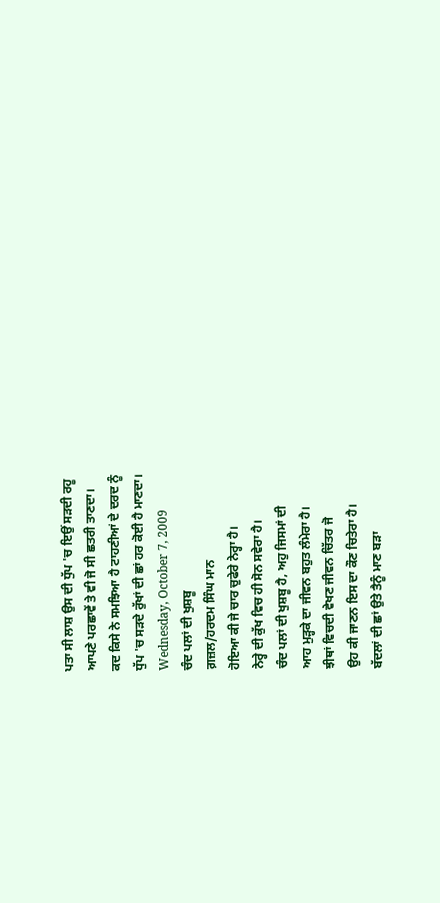ਪਤਾ ਸੀ ਲਾਸ਼ ਉਸ ਦੀ ਧੁੱਪ 'ਚ ਇਉਂ ਸੜਦੀ ਰਹੂ
ਆਪਣੇ ਪਰਛਾਵੇਂ ਤੇ ਵੀ ਜੋ ਸੀ ਛਤਰੀ ਤਾਣਦਾ।
ਕਦ ਕਿਸੇ ਨੇ ਸਮਝਿਆ ਹੈ ਟਾਹਣੀਆਂ ਦੇ ਦਰਦ ਨੂੰ
ਧੁੱਪ 'ਚ ਸੜਦੇ ਰੁੱਖਾਂ ਦੀ ਛਾਂ ਹਰ ਕੋਈ ਹੈ ਮਾਣਦਾ।
Wednesday, October 7, 2009
ਚੰਦ ਪਲਾਂ ਦੀ ਖੁਸ਼ਬੂ
ਗ਼ਜ਼ਲ/ਹਰਦਮ ਸਿੰਘ ਮਾਨ
ਹੋਇਆ ਕੀ ਜੇ ਚਾਰ ਚੁਫੇਰੇ ਨੇਰ੍ਹਾ ਹੈ।
ਨੇਰ੍ਹੇ ਦੀ ਕੁੱਖ ਵਿਚ ਹੀ ਸੋਨ ਸਵੇਰਾ ਹੈ।
ਚੰਦ ਪਲਾਂ ਦੀ ਖੁਸ਼ਬੂ ਹੈ, ਅਹੁ ਜਿਸਮਾਂ ਦੀ
ਆਹ ਮੁੜ੍ਹਕੇ ਦਾ ਜੀਵਨ ਬਹੁਤ ਲੰਮੇਰਾ ਹੈ।
ਝੀਥਾਂ ਵਿਚਦੀ ਵੇਖਣ ਜੀਵਨ ਚਿੱਤਰ ਜੋ
ਉਹ ਕੀ ਜਾਣਨ ਇਸ ਦਾ ਕੌਣ ਚਿਤੇਰਾ ਹੈ।
ਬੱਦਲਾਂ ਦੀ ਛਾਂ ਉਤੇ ਤੈਨੂੰ ਮਾਣ ਬੜਾ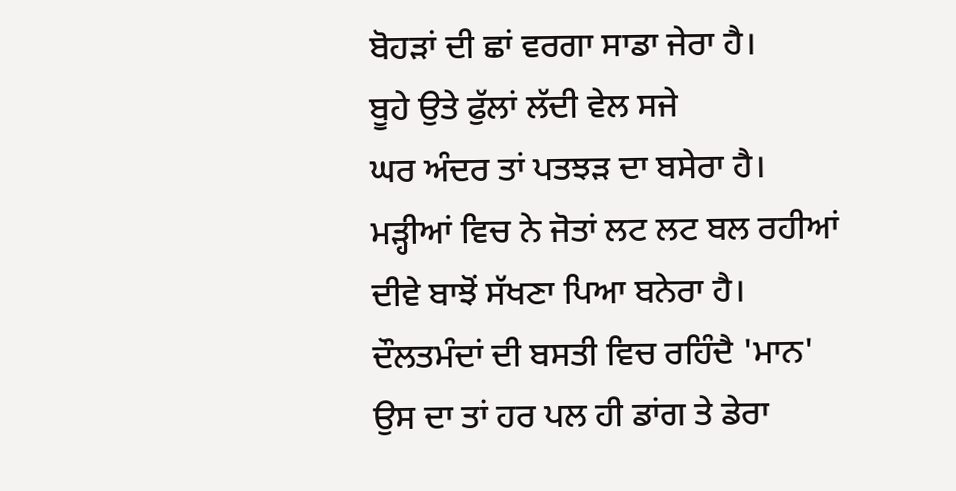ਬੋਹੜਾਂ ਦੀ ਛਾਂ ਵਰਗਾ ਸਾਡਾ ਜੇਰਾ ਹੈ।
ਬੂਹੇ ਉਤੇ ਫੁੱਲਾਂ ਲੱਦੀ ਵੇਲ ਸਜੇ
ਘਰ ਅੰਦਰ ਤਾਂ ਪਤਝੜ ਦਾ ਬਸੇਰਾ ਹੈ।
ਮੜ੍ਹੀਆਂ ਵਿਚ ਨੇ ਜੋਤਾਂ ਲਟ ਲਟ ਬਲ ਰਹੀਆਂ
ਦੀਵੇ ਬਾਝੋਂ ਸੱਖਣਾ ਪਿਆ ਬਨੇਰਾ ਹੈ।
ਦੌਲਤਮੰਦਾਂ ਦੀ ਬਸਤੀ ਵਿਚ ਰਹਿੰਦੈ 'ਮਾਨ'
ਉਸ ਦਾ ਤਾਂ ਹਰ ਪਲ ਹੀ ਡਾਂਗ ਤੇ ਡੇਰਾ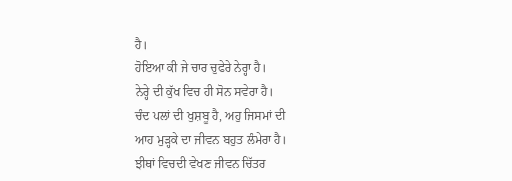ਹੈ।
ਹੋਇਆ ਕੀ ਜੇ ਚਾਰ ਚੁਫੇਰੇ ਨੇਰ੍ਹਾ ਹੈ।
ਨੇਰ੍ਹੇ ਦੀ ਕੁੱਖ ਵਿਚ ਹੀ ਸੋਨ ਸਵੇਰਾ ਹੈ।
ਚੰਦ ਪਲਾਂ ਦੀ ਖੁਸ਼ਬੂ ਹੈ, ਅਹੁ ਜਿਸਮਾਂ ਦੀ
ਆਹ ਮੁੜ੍ਹਕੇ ਦਾ ਜੀਵਨ ਬਹੁਤ ਲੰਮੇਰਾ ਹੈ।
ਝੀਥਾਂ ਵਿਚਦੀ ਵੇਖਣ ਜੀਵਨ ਚਿੱਤਰ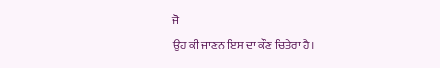ਜੋ
ਉਹ ਕੀ ਜਾਣਨ ਇਸ ਦਾ ਕੌਣ ਚਿਤੇਰਾ ਹੈ।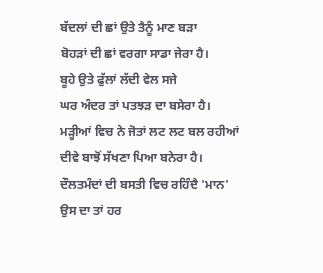ਬੱਦਲਾਂ ਦੀ ਛਾਂ ਉਤੇ ਤੈਨੂੰ ਮਾਣ ਬੜਾ
ਬੋਹੜਾਂ ਦੀ ਛਾਂ ਵਰਗਾ ਸਾਡਾ ਜੇਰਾ ਹੈ।
ਬੂਹੇ ਉਤੇ ਫੁੱਲਾਂ ਲੱਦੀ ਵੇਲ ਸਜੇ
ਘਰ ਅੰਦਰ ਤਾਂ ਪਤਝੜ ਦਾ ਬਸੇਰਾ ਹੈ।
ਮੜ੍ਹੀਆਂ ਵਿਚ ਨੇ ਜੋਤਾਂ ਲਟ ਲਟ ਬਲ ਰਹੀਆਂ
ਦੀਵੇ ਬਾਝੋਂ ਸੱਖਣਾ ਪਿਆ ਬਨੇਰਾ ਹੈ।
ਦੌਲਤਮੰਦਾਂ ਦੀ ਬਸਤੀ ਵਿਚ ਰਹਿੰਦੈ 'ਮਾਨ'
ਉਸ ਦਾ ਤਾਂ ਹਰ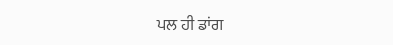ਪਲ ਹੀ ਡਾਂਗ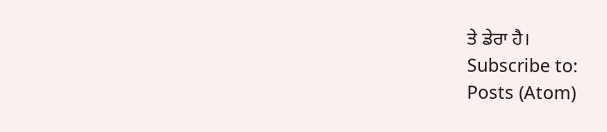ਤੇ ਡੇਰਾ ਹੈ।
Subscribe to:
Posts (Atom)